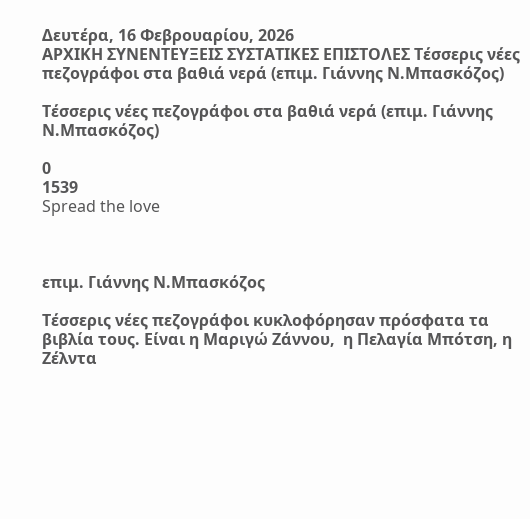Δευτέρα, 16 Φεβρουαρίου, 2026
ΑΡΧΙΚΗ ΣΥΝΕΝΤΕΥΞΕΙΣ ΣΥΣΤΑΤΙΚΕΣ ΕΠΙΣΤΟΛΕΣ Τέσσερις νέες πεζογράφοι στα βαθιά νερά (επιμ. Γιάννης Ν.Μπασκόζος)

Τέσσερις νέες πεζογράφοι στα βαθιά νερά (επιμ. Γιάννης Ν.Μπασκόζος)

0
1539
Spread the love



επιμ. Γιάννης Ν.Μπασκόζος

Τέσσερις νέες πεζογράφοι κυκλοφόρησαν πρόσφατα τα βιβλία τους. Είναι η Μαριγώ Ζάννου,  η Πελαγία Μπότση, η Ζέλντα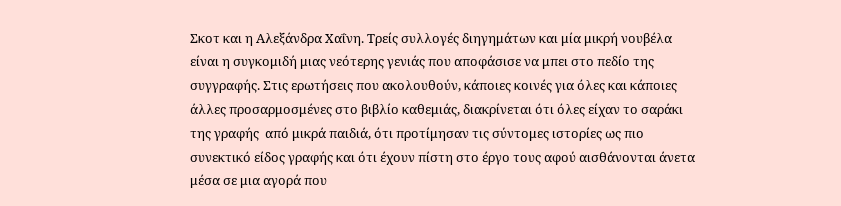Σκοτ και η Αλεξάνδρα Χαΐνη. Τρείς συλλογές διηγημάτων και μία μικρή νουβέλα είναι η συγκομιδή μιας νεότερης γενιάς που αποφάσισε να μπει στο πεδίο της συγγραφής. Στις ερωτήσεις που ακολουθούν, κάποιες κοινές για όλες και κάποιες άλλες προσαρμοσμένες στο βιβλίο καθεμιάς, διακρίνεται ότι όλες είχαν το σαράκι της γραφής  από μικρά παιδιά, ότι προτίμησαν τις σύντομες ιστορίες ως πιο συνεκτικό είδος γραφής και ότι έχουν πίστη στο έργο τους αφού αισθάνονται άνετα μέσα σε μια αγορά που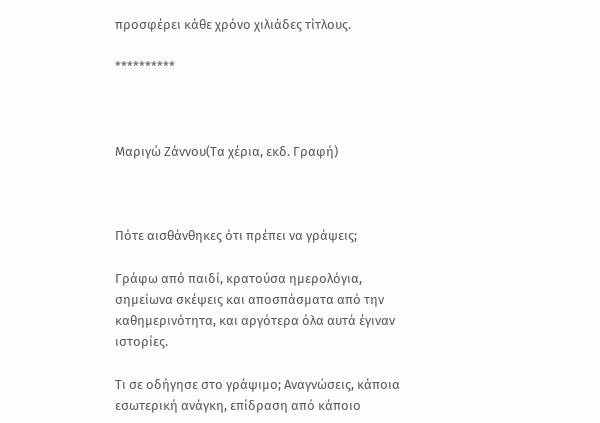προσφέρει κάθε χρόνο χιλιάδες τίτλους.

**********



Μαριγώ Ζάννου(Τα χέρια, εκδ. Γραφή)



Πότε αισθάνθηκες ότι πρέπει να γράψεις;

Γράφω από παιδί, κρατούσα ημερολόγια, σημείωνα σκέψεις και αποσπάσματα από την καθημερινότητα, και αργότερα όλα αυτά έγιναν ιστορίες.

Τι σε οδήγησε στο γράψιμο; Αναγνώσεις, κάποια εσωτερική ανάγκη, επίδραση από κάποιο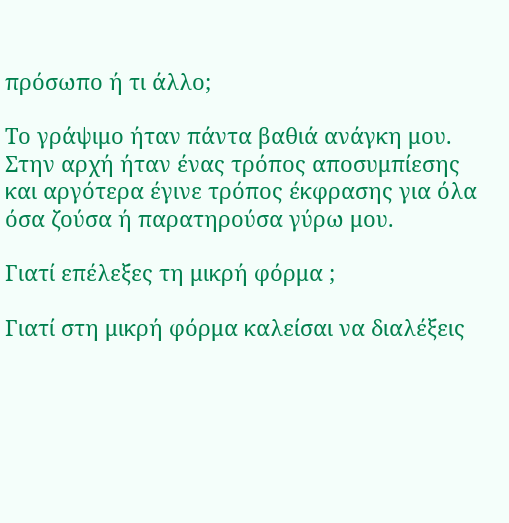πρόσωπο ή τι άλλο;

Το γράψιμο ήταν πάντα βαθιά ανάγκη μου. Στην αρχή ήταν ένας τρόπος αποσυμπίεσης και αργότερα έγινε τρόπος έκφρασης για όλα όσα ζούσα ή παρατηρούσα γύρω μου.

Γιατί επέλεξες τη μικρή φόρμα ;

Γιατί στη μικρή φόρμα καλείσαι να διαλέξεις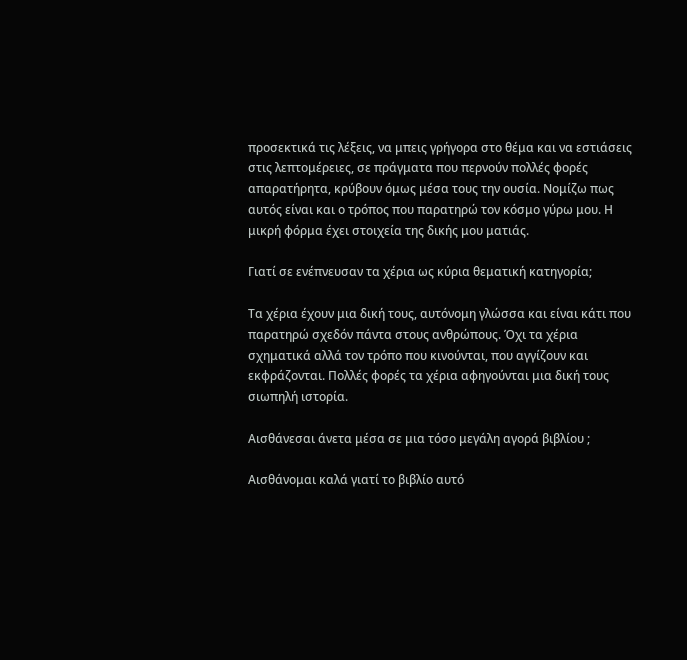προσεκτικά τις λέξεις, να μπεις γρήγορα στο θέμα και να εστιάσεις στις λεπτομέρειες, σε πράγματα που περνούν πολλές φορές απαρατήρητα, κρύβουν όμως μέσα τους την ουσία. Νομίζω πως αυτός είναι και ο τρόπος που παρατηρώ τον κόσμο γύρω μου. Η μικρή φόρμα έχει στοιχεία της δικής μου ματιάς.

Γιατί σε ενέπνευσαν τα χέρια ως κύρια θεματική κατηγορία;

Τα χέρια έχουν μια δική τους, αυτόνομη γλώσσα και είναι κάτι που παρατηρώ σχεδόν πάντα στους ανθρώπους. Όχι τα χέρια σχηματικά αλλά τον τρόπο που κινούνται, που αγγίζουν και εκφράζονται. Πολλές φορές τα χέρια αφηγούνται μια δική τους σιωπηλή ιστορία.

Αισθάνεσαι άνετα μέσα σε μια τόσο μεγάλη αγορά βιβλίου ;

Αισθάνομαι καλά γιατί το βιβλίο αυτό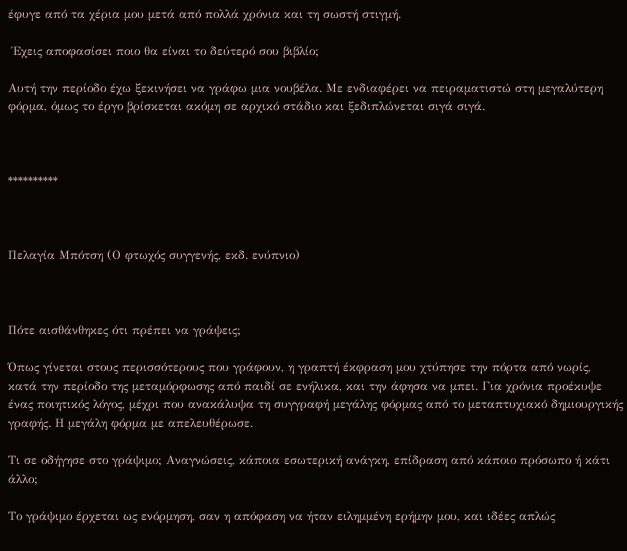έφυγε από τα χέρια μου μετά από πολλά χρόνια και τη σωστή στιγμή.

 Έχεις αποφασίσει ποιο θα είναι το δεύτερό σου βιβλίο;

Αυτή την περίοδο έχω ξεκινήσει να γράφω μια νουβέλα. Με ενδιαφέρει να πειραματιστώ στη μεγαλύτερη φόρμα, όμως το έργο βρίσκεται ακόμη σε αρχικό στάδιο και ξεδιπλώνεται σιγά σιγά.



**********



Πελαγία Μπότση (Ο φτωχός συγγενής, εκδ. ενύπνιο)



Πότε αισθάνθηκες ότι πρέπει να γράψεις;

Όπως γίνεται στους περισσότερους που γράφουν, η γραπτή έκφραση μου χτύπησε την πόρτα από νωρίς, κατά την περίοδο της μεταμόρφωσης από παιδί σε ενήλικα, και την άφησα να μπει. Για χρόνια προέκυψε ένας ποιητικός λόγος, μέχρι που ανακάλυψα τη συγγραφή μεγάλης φόρμας από το μεταπτυχιακό δημιουργικής γραφής. Η μεγάλη φόρμα με απελευθέρωσε.

Τι σε οδήγησε στο γράψιμο; Αναγνώσεις, κάποια εσωτερική ανάγκη, επίδραση από κάποιο πρόσωπο ή κάτι άλλο;

Το γράψιμο έρχεται ως ενόρμηση, σαν η απόφαση να ήταν ειλημμένη ερήμην μου, και ιδέες απλώς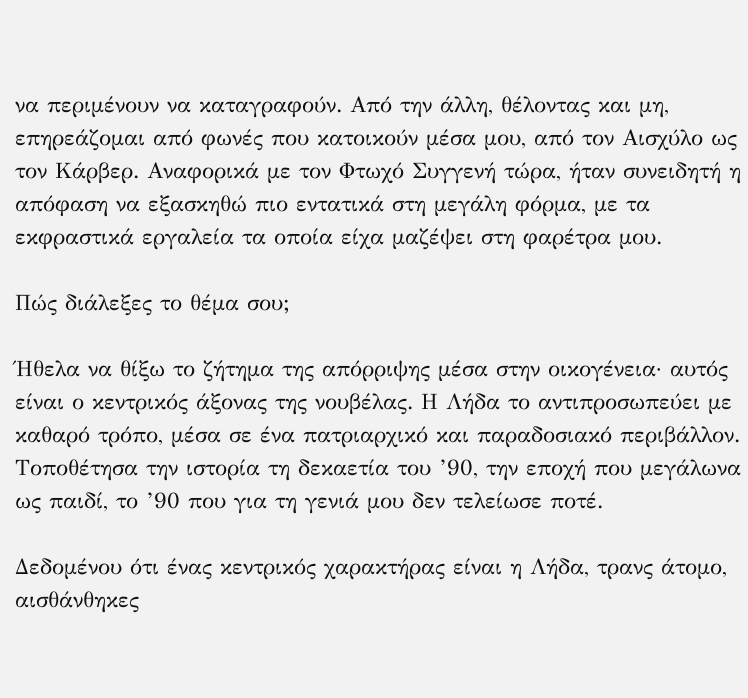να περιμένουν να καταγραφούν. Από την άλλη, θέλοντας και μη, επηρεάζομαι από φωνές που κατοικούν μέσα μου, από τον Αισχύλο ως τον Κάρβερ. Αναφορικά με τον Φτωχό Συγγενή τώρα, ήταν συνειδητή η απόφαση να εξασκηθώ πιο εντατικά στη μεγάλη φόρμα, με τα εκφραστικά εργαλεία τα οποία είχα μαζέψει στη φαρέτρα μου.

Πώς διάλεξες το θέμα σου;

Ήθελα να θίξω το ζήτημα της απόρριψης μέσα στην οικογένεια· αυτός είναι ο κεντρικός άξονας της νουβέλας. Η Λήδα το αντιπροσωπεύει με καθαρό τρόπο, μέσα σε ένα πατριαρχικό και παραδοσιακό περιβάλλον. Τοποθέτησα την ιστορία τη δεκαετία του ’90, την εποχή που μεγάλωνα ως παιδί, το ’90 που για τη γενιά μου δεν τελείωσε ποτέ.

Δεδομένου ότι ένας κεντρικός χαρακτήρας είναι η Λήδα, τρανς άτομο, αισθάνθηκες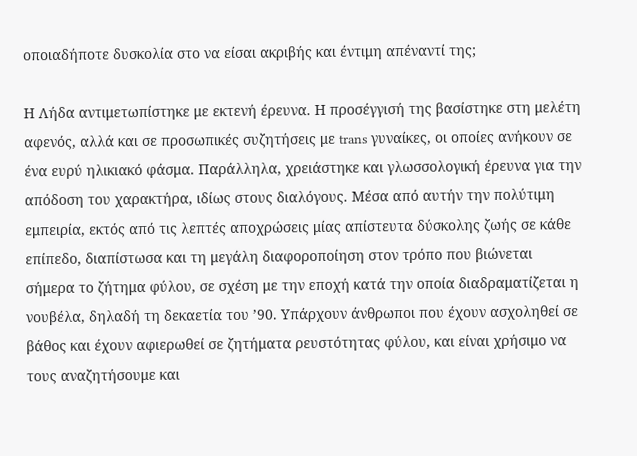οποιαδήποτε δυσκολία στο να είσαι ακριβής και έντιμη απέναντί της;

Η Λήδα αντιμετωπίστηκε με εκτενή έρευνα. Η προσέγγισή της βασίστηκε στη μελέτη αφενός, αλλά και σε προσωπικές συζητήσεις με trans γυναίκες, οι οποίες ανήκουν σε ένα ευρύ ηλικιακό φάσμα. Παράλληλα, χρειάστηκε και γλωσσολογική έρευνα για την απόδοση του χαρακτήρα, ιδίως στους διαλόγους. Μέσα από αυτήν την πολύτιμη εμπειρία, εκτός από τις λεπτές αποχρώσεις μίας απίστευτα δύσκολης ζωής σε κάθε επίπεδο, διαπίστωσα και τη μεγάλη διαφοροποίηση στον τρόπο που βιώνεται σήμερα το ζήτημα φύλου, σε σχέση με την εποχή κατά την οποία διαδραματίζεται η νουβέλα, δηλαδή τη δεκαετία του ’90. Υπάρχουν άνθρωποι που έχουν ασχοληθεί σε βάθος και έχουν αφιερωθεί σε ζητήματα ρευστότητας φύλου, και είναι χρήσιμο να τους αναζητήσουμε και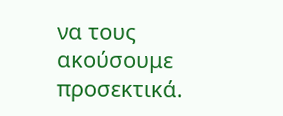να τους ακούσουμε προσεκτικά.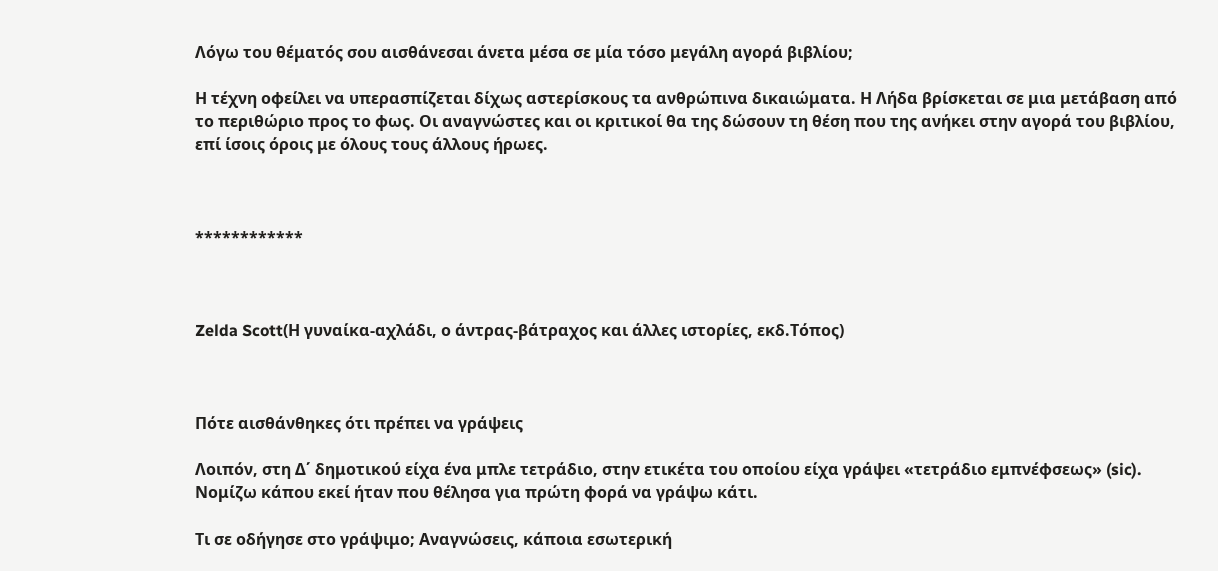Λόγω του θέματός σου αισθάνεσαι άνετα μέσα σε μία τόσο μεγάλη αγορά βιβλίου;

Η τέχνη οφείλει να υπερασπίζεται δίχως αστερίσκους τα ανθρώπινα δικαιώματα. Η Λήδα βρίσκεται σε μια μετάβαση από το περιθώριο προς το φως. Οι αναγνώστες και οι κριτικοί θα της δώσουν τη θέση που της ανήκει στην αγορά του βιβλίου, επί ίσοις όροις με όλους τους άλλους ήρωες.



************



Zelda Scott(Η γυναίκα-αχλάδι, ο άντρας-βάτραχος και άλλες ιστορίες, εκδ.Τόπος)



Πότε αισθάνθηκες ότι πρέπει να γράψεις

Λοιπόν, στη Δ΄ δημοτικού είχα ένα μπλε τετράδιο, στην ετικέτα του οποίου είχα γράψει «τετράδιο εμπνέφσεως» (sic). Νομίζω κάπου εκεί ήταν που θέλησα για πρώτη φορά να γράψω κάτι.

Τι σε οδήγησε στο γράψιμο; Αναγνώσεις, κάποια εσωτερική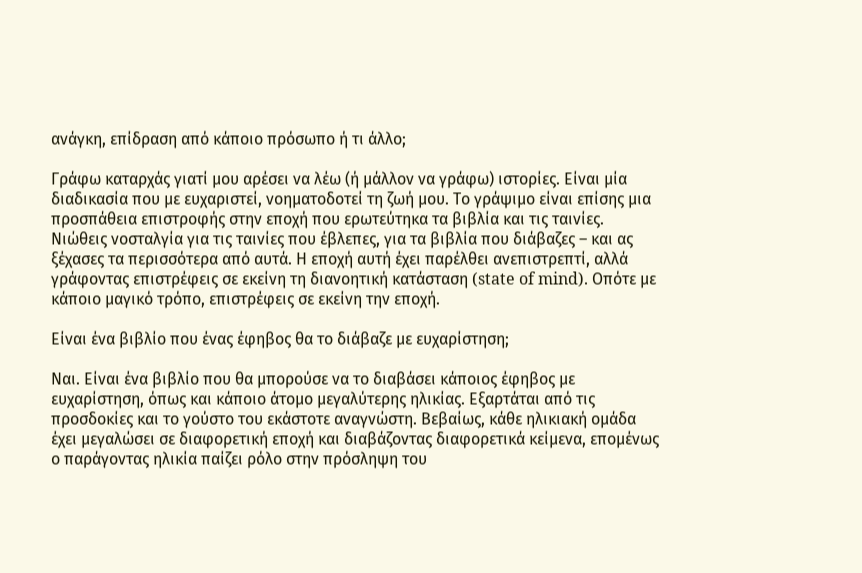ανάγκη, επίδραση από κάποιο πρόσωπο ή τι άλλο;

Γράφω καταρχάς γιατί μου αρέσει να λέω (ή μάλλον να γράφω) ιστορίες. Είναι μία διαδικασία που με ευχαριστεί, νοηματοδοτεί τη ζωή μου. Το γράψιμο είναι επίσης μια προσπάθεια επιστροφής στην εποχή που ερωτεύτηκα τα βιβλία και τις ταινίες. Νιώθεις νοσταλγία για τις ταινίες που έβλεπες, για τα βιβλία που διάβαζες – και ας ξέχασες τα περισσότερα από αυτά. Η εποχή αυτή έχει παρέλθει ανεπιστρεπτί, αλλά γράφοντας επιστρέφεις σε εκείνη τη διανοητική κατάσταση (state of mind). Οπότε με κάποιο μαγικό τρόπο, επιστρέφεις σε εκείνη την εποχή.

Είναι ένα βιβλίο που ένας έφηβος θα το διάβαζε με ευχαρίστηση;

Ναι. Είναι ένα βιβλίο που θα μπορούσε να το διαβάσει κάποιος έφηβος με ευχαρίστηση, όπως και κάποιο άτομο μεγαλύτερης ηλικίας. Εξαρτάται από τις προσδοκίες και το γούστο του εκάστοτε αναγνώστη. Βεβαίως, κάθε ηλικιακή ομάδα έχει μεγαλώσει σε διαφορετική εποχή και διαβάζοντας διαφορετικά κείμενα, επομένως ο παράγοντας ηλικία παίζει ρόλο στην πρόσληψη του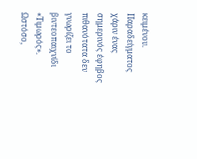κειμένου. Παραδείγματος χάριν ένας σημερινός έφηβος πιθανότατα δεν γνωρίζει το βιντεοπαιχνίδι «Τιμωρός». Ωστόσο,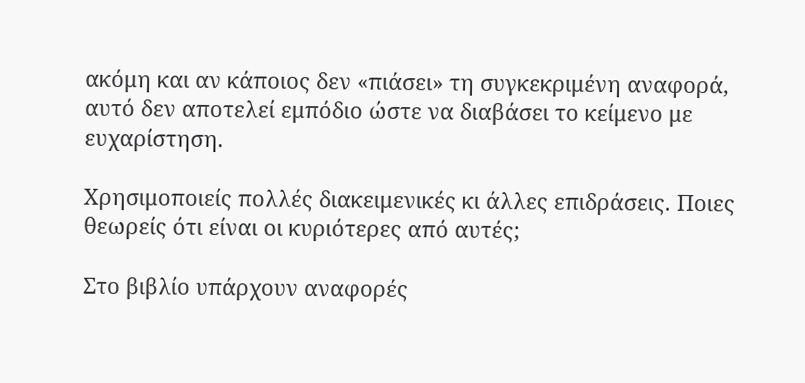ακόμη και αν κάποιος δεν «πιάσει» τη συγκεκριμένη αναφορά, αυτό δεν αποτελεί εμπόδιο ώστε να διαβάσει το κείμενο με ευχαρίστηση.

Χρησιμοποιείς πολλές διακειμενικές κι άλλες επιδράσεις. Ποιες θεωρείς ότι είναι οι κυριότερες από αυτές;

Στο βιβλίο υπάρχουν αναφορές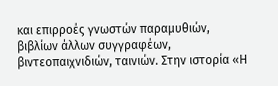και επιρροές γνωστών παραμυθιών, βιβλίων άλλων συγγραφέων, βιντεοπαιχνιδιών, ταινιών. Στην ιστορία «Η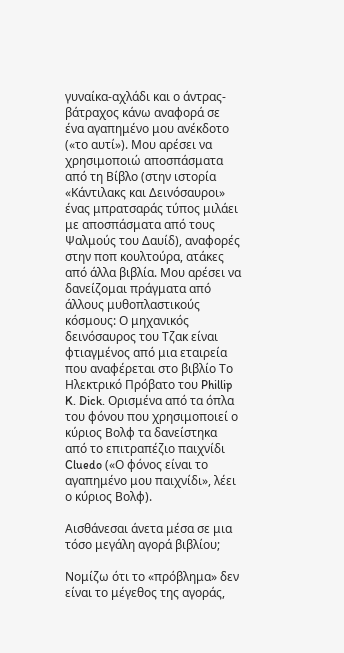γυναίκα-αχλάδι και ο άντρας-βάτραχος κάνω αναφορά σε ένα αγαπημένο μου ανέκδοτο («το αυτί»). Μου αρέσει να χρησιμοποιώ αποσπάσματα από τη Βίβλο (στην ιστορία «Κάντιλακς και Δεινόσαυροι» ένας μπρατσαράς τύπος μιλάει με αποσπάσματα από τους Ψαλμούς του Δαυίδ), αναφορές στην ποπ κουλτούρα, ατάκες από άλλα βιβλία. Μου αρέσει να δανείζομαι πράγματα από άλλους μυθοπλαστικούς κόσμους: Ο μηχανικός δεινόσαυρος του Τζακ είναι φτιαγμένος από μια εταιρεία που αναφέρεται στο βιβλίο Το Ηλεκτρικό Πρόβατο του Phillip K. Dick. Ορισμένα από τα όπλα του φόνου που χρησιμοποιεί ο κύριος Βολφ τα δανείστηκα από το επιτραπέζιο παιχνίδι Cluedo («Ο φόνος είναι το αγαπημένο μου παιχνίδι», λέει ο κύριος Βολφ).

Αισθάνεσαι άνετα μέσα σε μια τόσο μεγάλη αγορά βιβλίου;

Νομίζω ότι το «πρόβλημα» δεν είναι το μέγεθος της αγοράς,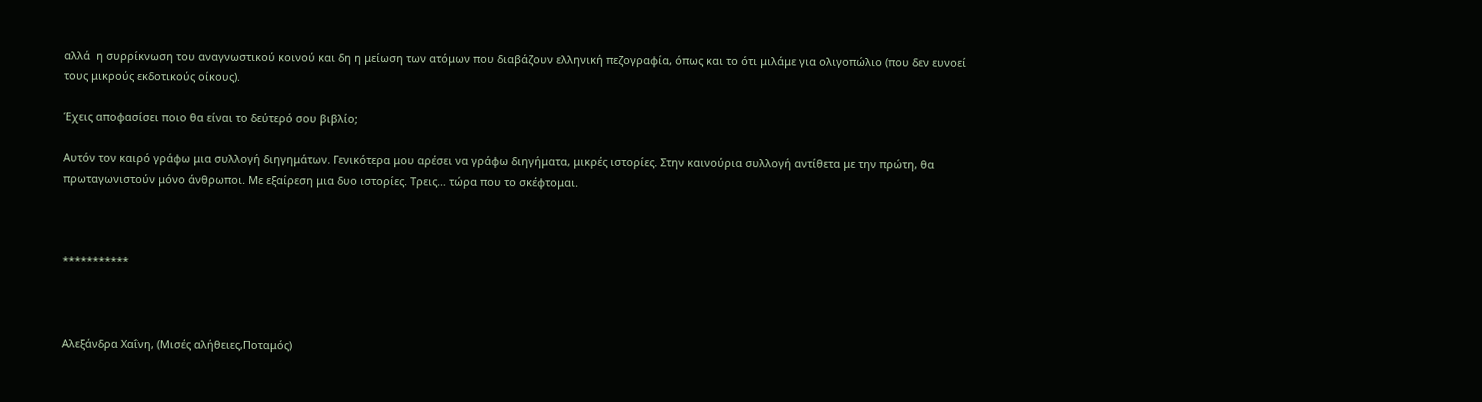αλλά  η συρρίκνωση του αναγνωστικού κοινού και δη η μείωση των ατόμων που διαβάζουν ελληνική πεζογραφία, όπως και το ότι μιλάμε για ολιγοπώλιο (που δεν ευνοεί τους μικρούς εκδοτικούς οίκους).

Έχεις αποφασίσει ποιο θα είναι το δεύτερό σου βιβλίο;

Αυτόν τον καιρό γράφω μια συλλογή διηγημάτων. Γενικότερα μου αρέσει να γράφω διηγήματα, μικρές ιστορίες. Στην καινούρια συλλογή αντίθετα με την πρώτη, θα πρωταγωνιστούν μόνο άνθρωποι. Με εξαίρεση μια δυο ιστορίες. Τρεις… τώρα που το σκέφτομαι.



***********



Αλεξάνδρα Χαΐνη, (Μισές αλήθειες,Ποταμός)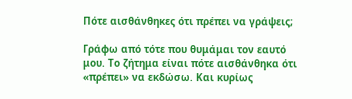Πότε αισθάνθηκες ότι πρέπει να γράψεις;

Γράφω από τότε που θυμάμαι τον εαυτό μου. Το ζήτημα είναι πότε αισθάνθηκα ότι «πρέπει» να εκδώσω. Και κυρίως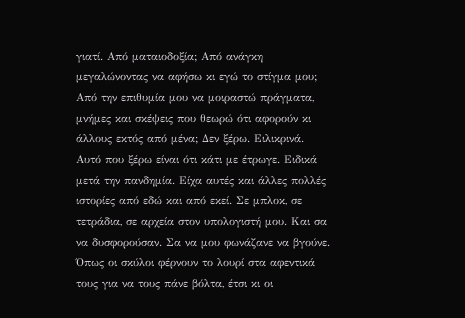γιατί. Από ματαιοδοξία; Από ανάγκη μεγαλώνοντας να αφήσω κι εγώ το στίγμα μου; Από την επιθυμία μου να μοιραστώ πράγματα, μνήμες και σκέψεις που θεωρώ ότι αφορούν κι άλλους εκτός από μένα; Δεν ξέρω. Ειλικρινά. Αυτό που ξέρω είναι ότι κάτι με έτρωγε. Ειδικά μετά την πανδημία. Είχα αυτές και άλλες πολλές ιστορίες από εδώ και από εκεί. Σε μπλοκ, σε τετράδια, σε αρχεία στον υπολογιστή μου. Και σα να δυσφορούσαν. Σα να μου φωνάζανε να βγούνε. Όπως οι σκύλοι φέρνουν το λουρί στα αφεντικά τους για να τους πάνε βόλτα, έτσι κι οι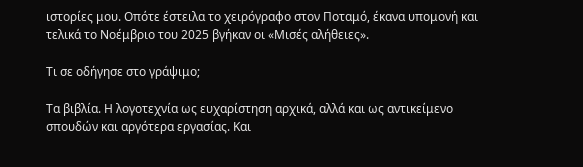ιστορίες μου. Οπότε έστειλα το χειρόγραφο στον Ποταμό, έκανα υπομονή και τελικά το Νοέμβριο του 2025 βγήκαν οι «Μισές αλήθειες».

Τι σε οδήγησε στο γράψιμο;

Τα βιβλία. Η λογοτεχνία ως ευχαρίστηση αρχικά, αλλά και ως αντικείμενο σπουδών και αργότερα εργασίας. Και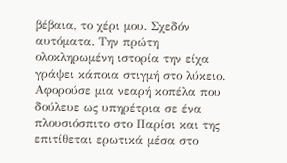βέβαια, το χέρι μου. Σχεδόν αυτόματα. Την πρώτη ολοκληρωμένη ιστορία την είχα γράψει κάποια στιγμή στο λύκειο. Αφορούσε μια νεαρή κοπέλα που δούλευε ως υπηρέτρια σε ένα πλουσιόσπιτο στο Παρίσι και της επιτίθεται ερωτικά μέσα στο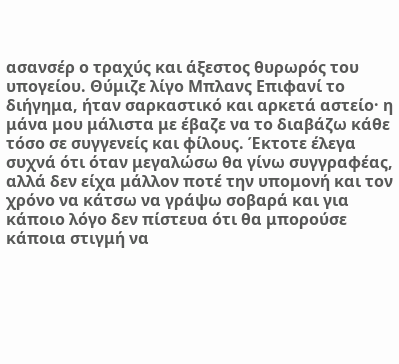ασανσέρ ο τραχύς και άξεστος θυρωρός του υπογείου. Θύμιζε λίγο Μπλανς Επιφανί το διήγημα, ήταν σαρκαστικό και αρκετά αστείο· η μάνα μου μάλιστα με έβαζε να το διαβάζω κάθε τόσο σε συγγενείς και φίλους. Έκτοτε έλεγα συχνά ότι όταν μεγαλώσω θα γίνω συγγραφέας, αλλά δεν είχα μάλλον ποτέ την υπομονή και τον χρόνο να κάτσω να γράψω σοβαρά και για κάποιο λόγο δεν πίστευα ότι θα μπορούσε κάποια στιγμή να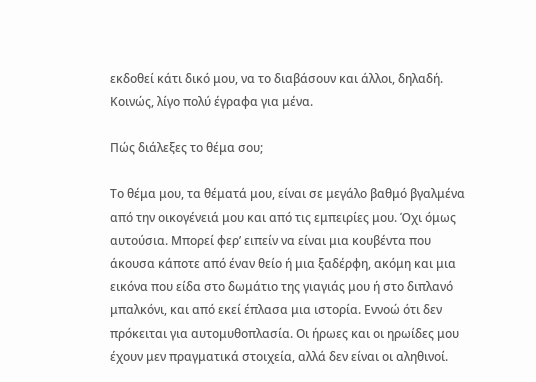εκδοθεί κάτι δικό μου, να το διαβάσουν και άλλοι, δηλαδή. Κοινώς, λίγο πολύ έγραφα για μένα.

Πώς διάλεξες το θέμα σου;

Το θέμα μου, τα θέματά μου, είναι σε μεγάλο βαθμό βγαλμένα από την οικογένειά μου και από τις εμπειρίες μου. Όχι όμως αυτούσια. Μπορεί φερ’ ειπείν να είναι μια κουβέντα που άκουσα κάποτε από έναν θείο ή μια ξαδέρφη, ακόμη και μια εικόνα που είδα στο δωμάτιο της γιαγιάς μου ή στο διπλανό μπαλκόνι, και από εκεί έπλασα μια ιστορία. Εννοώ ότι δεν πρόκειται για αυτομυθοπλασία. Οι ήρωες και οι ηρωίδες μου έχουν μεν πραγματικά στοιχεία, αλλά δεν είναι οι αληθινοί.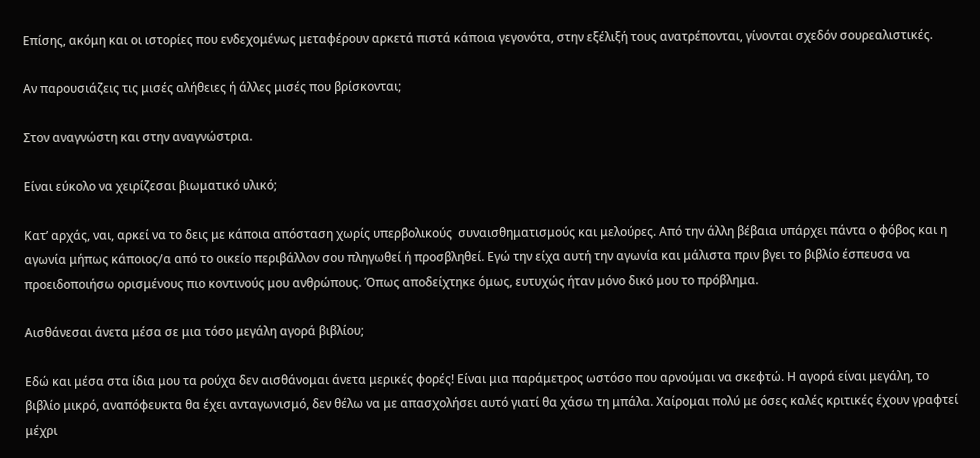Επίσης, ακόμη και οι ιστορίες που ενδεχομένως μεταφέρουν αρκετά πιστά κάποια γεγονότα, στην εξέλιξή τους ανατρέπονται, γίνονται σχεδόν σουρεαλιστικές.

Αν παρουσιάζεις τις μισές αλήθειες ή άλλες μισές που βρίσκονται;

Στον αναγνώστη και στην αναγνώστρια.

Είναι εύκολο να χειρίζεσαι βιωματικό υλικό;

Κατ’ αρχάς, ναι, αρκεί να το δεις με κάποια απόσταση χωρίς υπερβολικούς  συναισθηματισμούς και μελούρες. Από την άλλη βέβαια υπάρχει πάντα ο φόβος και η αγωνία μήπως κάποιος/α από το οικείο περιβάλλον σου πληγωθεί ή προσβληθεί. Εγώ την είχα αυτή την αγωνία και μάλιστα πριν βγει το βιβλίο έσπευσα να προειδοποιήσω ορισμένους πιο κοντινούς μου ανθρώπους. Όπως αποδείχτηκε όμως, ευτυχώς ήταν μόνο δικό μου το πρόβλημα.

Αισθάνεσαι άνετα μέσα σε μια τόσο μεγάλη αγορά βιβλίου;

Εδώ και μέσα στα ίδια μου τα ρούχα δεν αισθάνομαι άνετα μερικές φορές! Είναι μια παράμετρος ωστόσο που αρνούμαι να σκεφτώ. Η αγορά είναι μεγάλη, το βιβλίο μικρό, αναπόφευκτα θα έχει ανταγωνισμό, δεν θέλω να με απασχολήσει αυτό γιατί θα χάσω τη μπάλα. Χαίρομαι πολύ με όσες καλές κριτικές έχουν γραφτεί μέχρι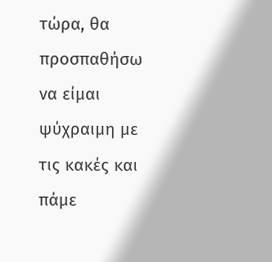τώρα, θα προσπαθήσω να είμαι ψύχραιμη με τις κακές και πάμε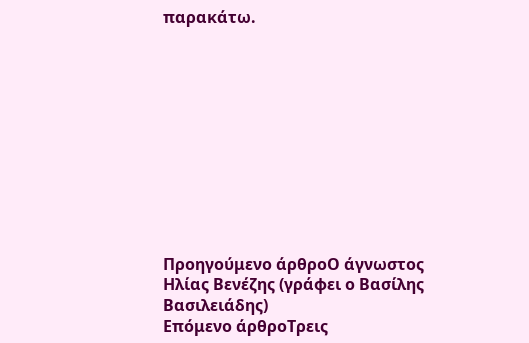παρακάτω.











Προηγούμενο άρθροΟ άγνωστος Ηλίας Βενέζης (γράφει ο Βασίλης Βασιλειάδης)
Επόμενο άρθροΤρεις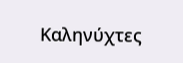Καληνύχτες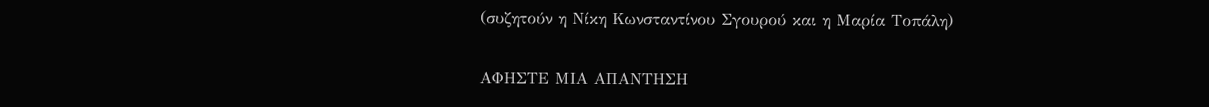(συζητούν η Νίκη Κωνσταντίνου Σγουρού και η Μαρία Τοπάλη)

ΑΦΗΣΤΕ ΜΙΑ ΑΠΑΝΤΗΣΗ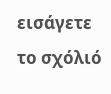εισάγετε το σχόλιό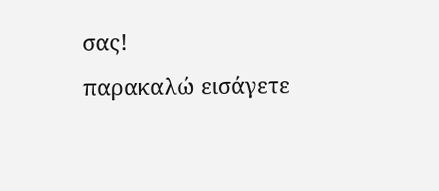σας!
παρακαλώ εισάγετε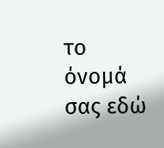το όνομά σας εδώ